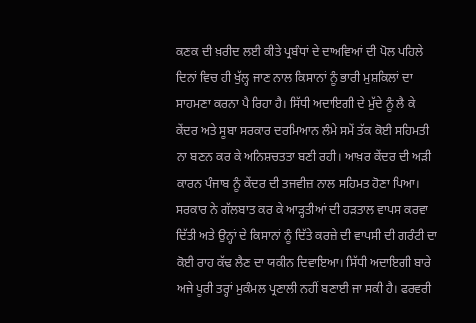ਕਣਕ ਦੀ ਖ਼ਰੀਦ ਲਈ ਕੀਤੇ ਪ੍ਰਬੰਧਾਂ ਦੇ ਦਾਅਵਿਆਂ ਦੀ ਪੋਲ ਪਹਿਲੇ ਦਿਨਾਂ ਵਿਚ ਹੀ ਖੁੱਲ੍ਹ ਜਾਣ ਨਾਲ ਕਿਸਾਨਾਂ ਨੂੰ ਭਾਰੀ ਮੁਸ਼ਕਿਲਾਂ ਦਾ ਸਾਹਮਣਾ ਕਰਨਾ ਪੈ ਰਿਹਾ ਹੈ। ਸਿੱਧੀ ਅਦਾਇਗੀ ਦੇ ਮੁੱਦੇ ਨੂੰ ਲੈ ਕੇ ਕੇਂਦਰ ਅਤੇ ਸੂਬਾ ਸਰਕਾਰ ਦਰਮਿਆਨ ਲੰਮੇ ਸਮੇਂ ਤੱਕ ਕੋਈ ਸਹਿਮਤੀ ਨਾ ਬਣਨ ਕਰ ਕੇ ਅਨਿਸ਼ਚਤਤਾ ਬਣੀ ਰਹੀ। ਆਖ਼ਰ ਕੇਂਦਰ ਦੀ ਅੜੀ ਕਾਰਨ ਪੰਜਾਬ ਨੂੰ ਕੇਂਦਰ ਦੀ ਤਜਵੀਜ਼ ਨਾਲ ਸਹਿਮਤ ਹੋਣਾ ਪਿਆ। ਸਰਕਾਰ ਨੇ ਗੱਲਬਾਤ ਕਰ ਕੇ ਆੜ੍ਹਤੀਆਂ ਦੀ ਹੜਤਾਲ ਵਾਪਸ ਕਰਵਾ ਦਿੱਤੀ ਅਤੇ ਉਨ੍ਹਾਂ ਦੇ ਕਿਸਾਨਾਂ ਨੂੰ ਦਿੱਤੇ ਕਰਜ਼ੇ ਦੀ ਵਾਪਸੀ ਦੀ ਗਰੰਟੀ ਦਾ ਕੋਈ ਰਾਹ ਕੱਢ ਲੈਣ ਦਾ ਯਕੀਨ ਦਿਵਾਇਆ। ਸਿੱਧੀ ਅਦਾਇਗੀ ਬਾਰੇ ਅਜੇ ਪੂਰੀ ਤਰ੍ਹਾਂ ਮੁਕੰਮਲ ਪ੍ਰਣਾਲੀ ਨਹੀਂ ਬਣਾਈ ਜਾ ਸਕੀ ਹੈ। ਫਰਵਰੀ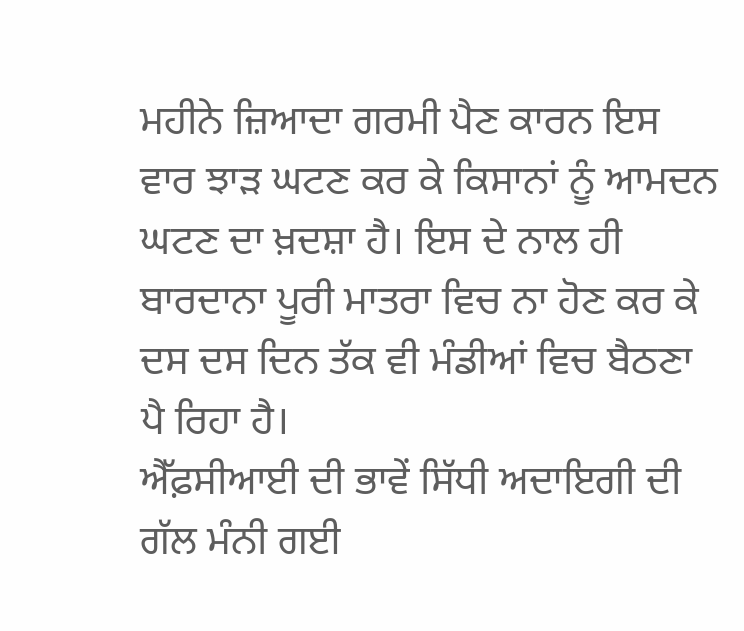ਮਹੀਨੇ ਜ਼ਿਆਦਾ ਗਰਮੀ ਪੈਣ ਕਾਰਨ ਇਸ ਵਾਰ ਝਾੜ ਘਟਣ ਕਰ ਕੇ ਕਿਸਾਨਾਂ ਨੂੰ ਆਮਦਨ ਘਟਣ ਦਾ ਖ਼ਦਸ਼ਾ ਹੈ। ਇਸ ਦੇ ਨਾਲ ਹੀ ਬਾਰਦਾਨਾ ਪੂਰੀ ਮਾਤਰਾ ਵਿਚ ਨਾ ਹੋਣ ਕਰ ਕੇ ਦਸ ਦਸ ਦਿਨ ਤੱਕ ਵੀ ਮੰਡੀਆਂ ਵਿਚ ਬੈਠਣਾ ਪੈ ਰਿਹਾ ਹੈ।
ਐੱਫ਼ਸੀਆਈ ਦੀ ਭਾਵੇਂ ਸਿੱਧੀ ਅਦਾਇਗੀ ਦੀ ਗੱਲ ਮੰਨੀ ਗਈ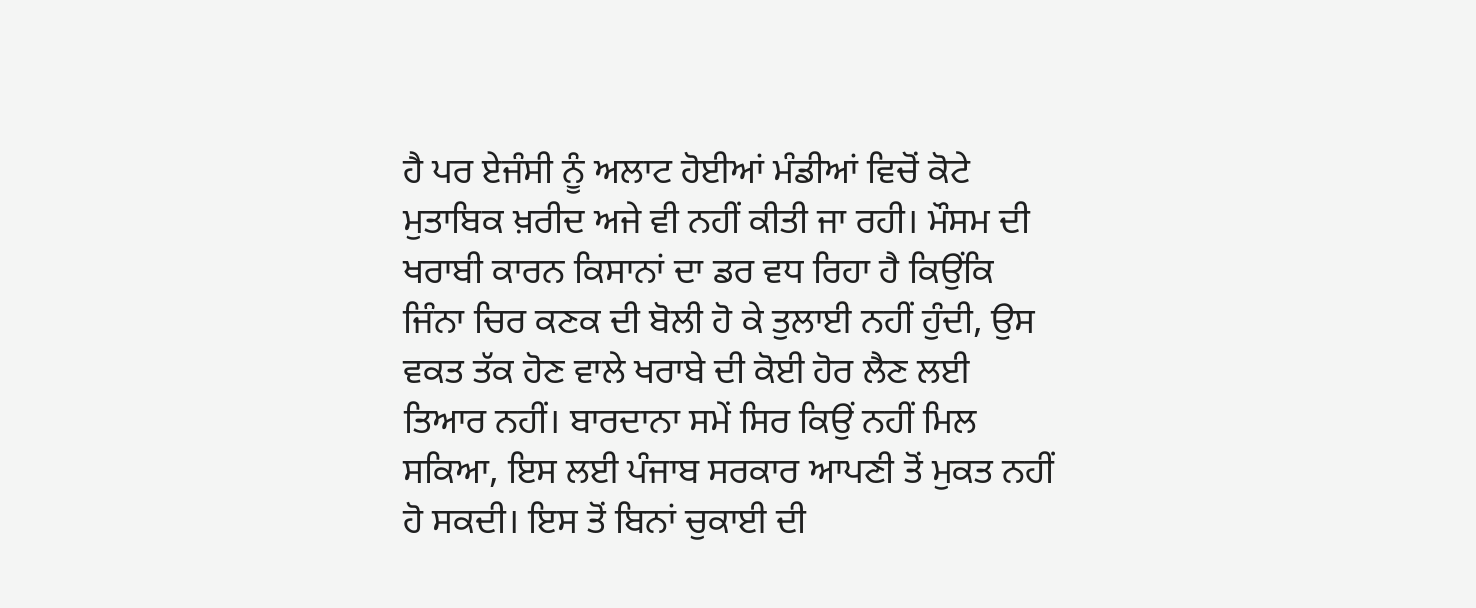ਹੈ ਪਰ ਏਜੰਸੀ ਨੂੰ ਅਲਾਟ ਹੋਈਆਂ ਮੰਡੀਆਂ ਵਿਚੋਂ ਕੋਟੇ ਮੁਤਾਬਿਕ ਖ਼ਰੀਦ ਅਜੇ ਵੀ ਨਹੀਂ ਕੀਤੀ ਜਾ ਰਹੀ। ਮੌਸਮ ਦੀ ਖਰਾਬੀ ਕਾਰਨ ਕਿਸਾਨਾਂ ਦਾ ਡਰ ਵਧ ਰਿਹਾ ਹੈ ਕਿਉਂਕਿ ਜਿੰਨਾ ਚਿਰ ਕਣਕ ਦੀ ਬੋਲੀ ਹੋ ਕੇ ਤੁਲਾਈ ਨਹੀਂ ਹੁੰਦੀ, ਉਸ ਵਕਤ ਤੱਕ ਹੋਣ ਵਾਲੇ ਖਰਾਬੇ ਦੀ ਕੋਈ ਹੋਰ ਲੈਣ ਲਈ ਤਿਆਰ ਨਹੀਂ। ਬਾਰਦਾਨਾ ਸਮੇਂ ਸਿਰ ਕਿਉਂ ਨਹੀਂ ਮਿਲ ਸਕਿਆ, ਇਸ ਲਈ ਪੰਜਾਬ ਸਰਕਾਰ ਆਪਣੀ ਤੋਂ ਮੁਕਤ ਨਹੀਂ ਹੋ ਸਕਦੀ। ਇਸ ਤੋਂ ਬਿਨਾਂ ਚੁਕਾਈ ਦੀ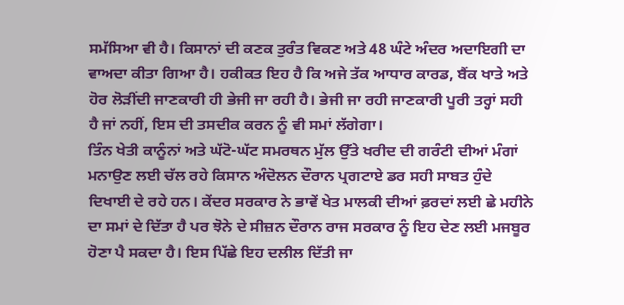ਸਮੱਸਿਆ ਵੀ ਹੈ। ਕਿਸਾਨਾਂ ਦੀ ਕਣਕ ਤੁਰੰਤ ਵਿਕਣ ਅਤੇ 48 ਘੰਟੇ ਅੰਦਰ ਅਦਾਇਗੀ ਦਾ ਵਾਅਦਾ ਕੀਤਾ ਗਿਆ ਹੈ। ਹਕੀਕਤ ਇਹ ਹੈ ਕਿ ਅਜੇ ਤੱਕ ਆਧਾਰ ਕਾਰਡ, ਬੈਂਕ ਖਾਤੇ ਅਤੇ ਹੋਰ ਲੋੜੀਂਦੀ ਜਾਣਕਾਰੀ ਹੀ ਭੇਜੀ ਜਾ ਰਹੀ ਹੈ। ਭੇਜੀ ਜਾ ਰਹੀ ਜਾਣਕਾਰੀ ਪੂਰੀ ਤਰ੍ਹਾਂ ਸਹੀ ਹੈ ਜਾਂ ਨਹੀਂ, ਇਸ ਦੀ ਤਸਦੀਕ ਕਰਨ ਨੂੰ ਵੀ ਸਮਾਂ ਲੱਗੇਗਾ।
ਤਿੰਨ ਖੇਤੀ ਕਾਨੂੰਨਾਂ ਅਤੇ ਘੱਟੋ-ਘੱਟ ਸਮਰਥਨ ਮੁੱਲ ਉੱਤੇ ਖਰੀਦ ਦੀ ਗਰੰਟੀ ਦੀਆਂ ਮੰਗਾਂ ਮਨਾਉਣ ਲਈ ਚੱਲ ਰਹੇ ਕਿਸਾਨ ਅੰਦੋਲਨ ਦੌਰਾਨ ਪ੍ਰਗਟਾਏ ਡਰ ਸਹੀ ਸਾਬਤ ਹੁੰਦੇ ਦਿਖਾਈ ਦੇ ਰਹੇ ਹਨ। ਕੇਂਦਰ ਸਰਕਾਰ ਨੇ ਭਾਵੇਂ ਖੇਤ ਮਾਲਕੀ ਦੀਆਂ ਫ਼ਰਦਾਂ ਲਈ ਛੇ ਮਹੀਨੇ ਦਾ ਸਮਾਂ ਦੇ ਦਿੱਤਾ ਹੈ ਪਰ ਝੋਨੇ ਦੇ ਸੀਜ਼ਨ ਦੌਰਾਨ ਰਾਜ ਸਰਕਾਰ ਨੂੰ ਇਹ ਦੇਣ ਲਈ ਮਜਬੂਰ ਹੋਣਾ ਪੈ ਸਕਦਾ ਹੈ। ਇਸ ਪਿੱਛੇ ਇਹ ਦਲੀਲ ਦਿੱਤੀ ਜਾ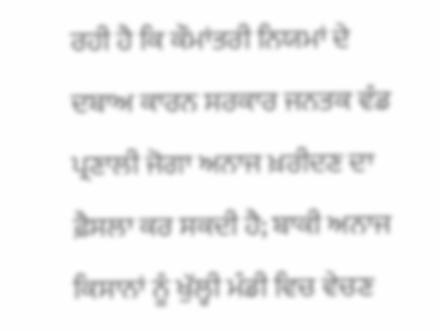ਰਹੀ ਹੈ ਕਿ ਕੌਮਾਂਤਰੀ ਨਿਯਮਾਂ ਦੇ ਦਬਾਅ ਕਾਰਨ ਸਰਕਾਰ ਜਨਤਕ ਵੰਡ ਪ੍ਰਣਾਲੀ ਜੋਗਾ ਅਨਾਜ ਖ਼ਰੀਦਣ ਦਾ ਫ਼ੈਸਲਾ ਕਰ ਸਕਦੀ ਹੈ; ਬਾਕੀ ਅਨਾਜ ਕਿਸਾਨਾਂ ਨੂੰ ਖੁੱਲ੍ਹੀ ਮੰਡੀ ਵਿਚ ਵੇਚਣ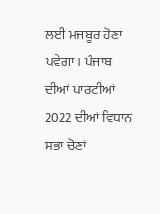ਲਈ ਮਜਬੂਰ ਹੋਣਾ ਪਵੇਗਾ। ਪੰਜਾਬ ਦੀਆਂ ਪਾਰਟੀਆਂ 2022 ਦੀਆਂ ਵਿਧਾਨ ਸਭਾ ਚੋਣਾਂ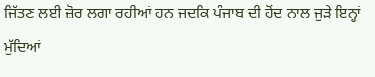ਜਿੱਤਣ ਲਈ ਜ਼ੋਰ ਲਗਾ ਰਹੀਆਂ ਹਨ ਜਦਕਿ ਪੰਜਾਬ ਦੀ ਹੋਂਦ ਨਾਲ ਜੁੜੇ ਇਨ੍ਹਾਂ ਮੁੱਦਿਆਂ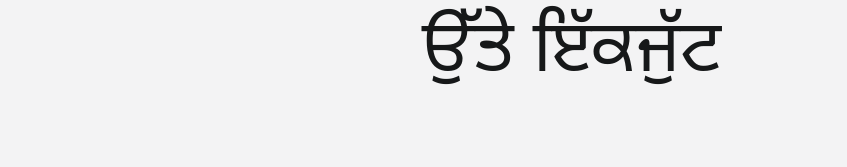ਉੱਤੇ ਇੱਕਜੁੱਟ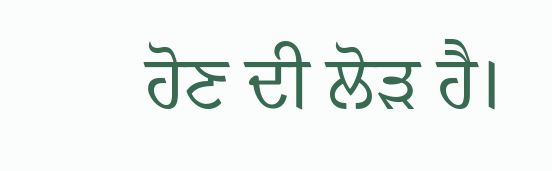ਹੋਣ ਦੀ ਲੋੜ ਹੈ।